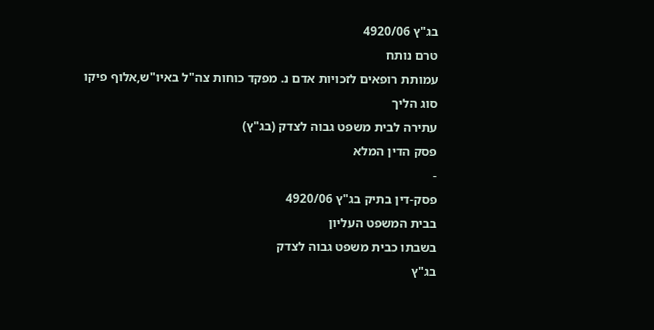בג"ץ 4920/06
טרם נותח
עמותת רופאים לזכויות אדם נ. מפקד כוחות צה"ל באיו"ש,אלוף פיקו
סוג הליך
עתירה לבית משפט גבוה לצדק (בג"ץ)
פסק הדין המלא
-
פסק-דין בתיק בג"ץ 4920/06
בבית המשפט העליון
בשבתו כבית משפט גבוה לצדק
בג"ץ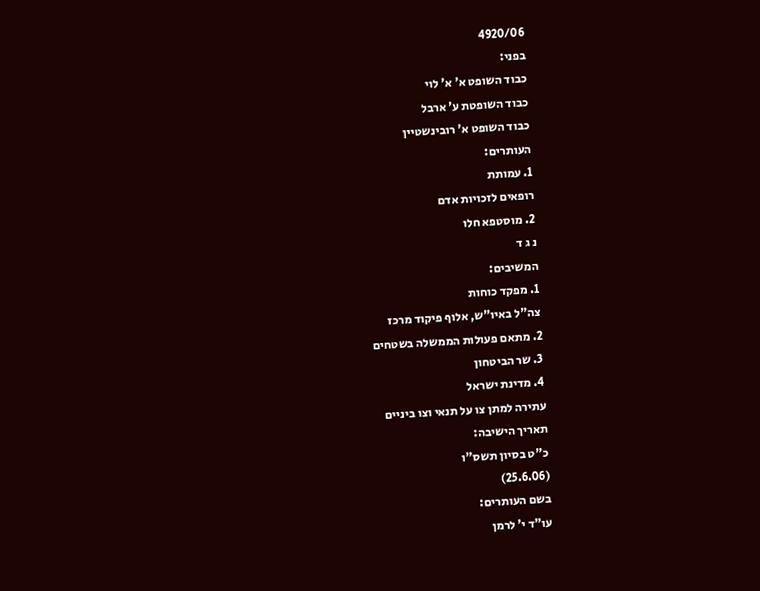4920/06
בפני:
כבוד השופט א' א' לוי
כבוד השופטת ע' ארבל
כבוד השופט א' רובינשטיין
העותרים:
1. עמותת
רופאים לזכויות אדם
2. מוסטפא חלו
נ ג ד
המשיבים:
1. מפקד כוחות
צה"ל באיו"ש, אלוף פיקוד מרכז
2. מתאם פעולות הממשלה בשטחים
3. שר הביטחון
4. מדינת ישראל
עתירה למתן צו על תנאי וצו ביניים
תאריך הישיבה:
כ"ט בסיון תשס"ו
(25.6.06)
בשם העותרים:
עו"ד י' לרמן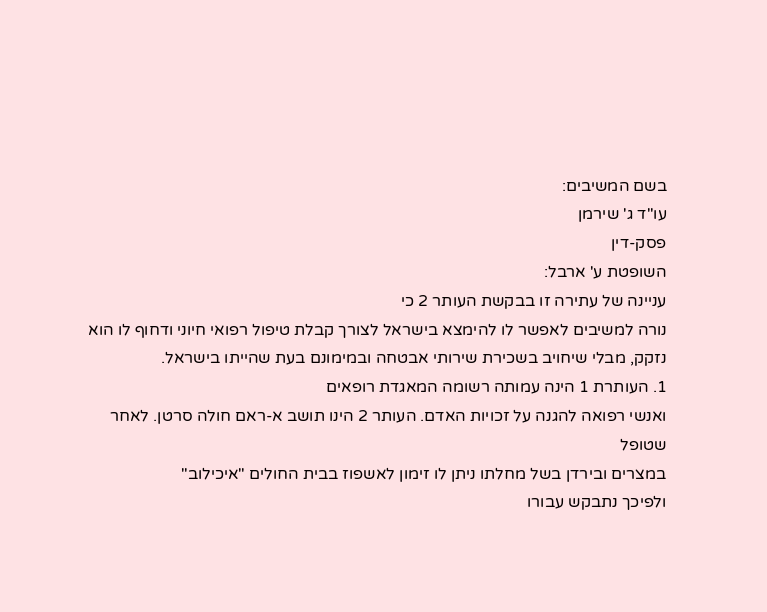בשם המשיבים:
עו"ד ג' שירמן
פסק-דין
השופטת ע' ארבל:
עניינה של עתירה זו בבקשת העותר 2 כי
נורה למשיבים לאפשר לו להימצא בישראל לצורך קבלת טיפול רפואי חיוני ודחוף לו הוא
נזקק, מבלי שיחויב בשכירת שירותי אבטחה ובמימונם בעת שהייתו בישראל.
1. העותרת 1 הינה עמותה רשומה המאגדת רופאים
ואנשי רפואה להגנה על זכויות האדם. העותר 2 הינו תושב א-ראם חולה סרטן. לאחר שטופל
במצרים ובירדן בשל מחלתו ניתן לו זימון לאשפוז בבית החולים "איכילוב"
ולפיכך נתבקש עבורו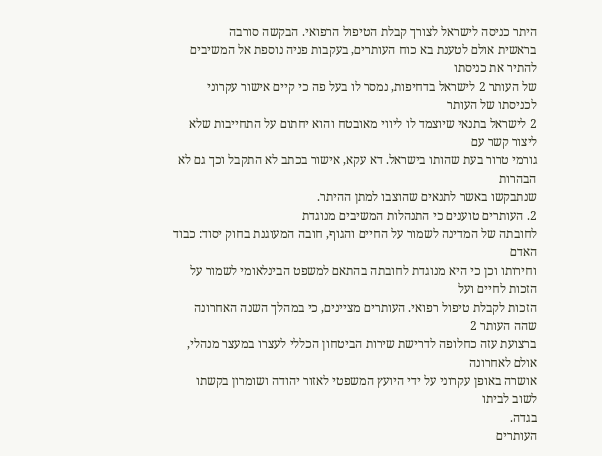היתר כניסה לישראל לצורך קבלת הטיפול הרפואי. הבקשה סורבה
בראשית אולם לטענת בא כוח העותרים, בעקבות פניה נוספת אל המשיבים להתיר את כניסתו
של העותר 2 לישראל בדחיפות, נמסר לו בעל פה כי קיים אישור עקרוני לכניסתו של העותר
2 לישראל בתנאי שיוצמד לו ליווי מאובטח והוא יחתום על התחייבות שלא ליצור קשר עם
גורמי טרור בעת שהותו בישראל. דא עקא, אישור בכתב לא התקבל וכך גם לא הבהרות
שנתבקשו באשר לתנאים שהוצבו למתן ההיתר.
2. העותרים טוענים כי התנהלות המשיבים מנוגדת
לחובתה של המדינה לשמור על החיים והגוף, חובה המעוגנת בחוק יסוד: כבוד האדם
וחירותו וכן כי היא מנוגדת לחובתה בהתאם למשפט הבינלאומי לשמור על הזכות לחיים ועל
הזכות לקבלת טיפול רפואי. העותרים מציינים, כי במהלך השנה האחרונה שהה העותר 2
ברצועת עזה כחלופה לדרישת שירות הביטחון הכללי לעצרו במעצר מנהלי, אולם לאחרונה
אושרה באופן עקרוני על ידי היועץ המשפטי לאזור יהודה ושומרון בקשתו לשוב לביתו
בגדה.
העותרים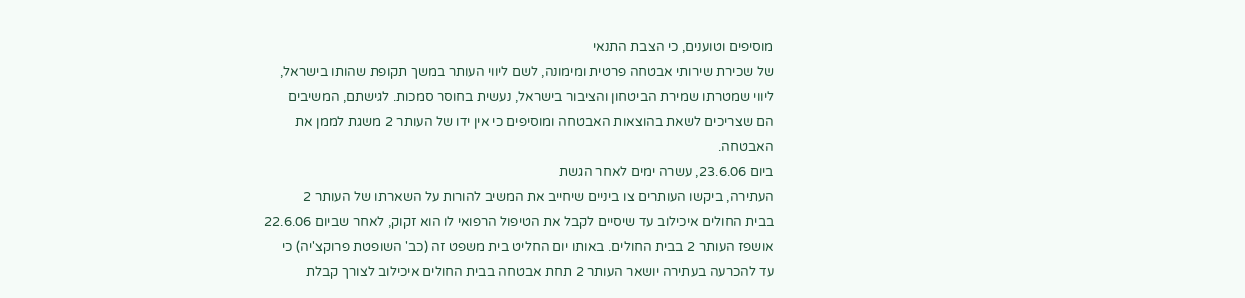מוסיפים וטוענים, כי הצבת התנאי
של שכירת שירותי אבטחה פרטית ומימונה, לשם ליווי העותר במשך תקופת שהותו בישראל,
ליווי שמטרתו שמירת הביטחון והציבור בישראל, נעשית בחוסר סמכות. לגישתם, המשיבים
הם שצריכים לשאת בהוצאות האבטחה ומוסיפים כי אין ידו של העותר 2 משגת לממן את
האבטחה.
ביום 23.6.06, עשרה ימים לאחר הגשת
העתירה, ביקשו העותרים צו ביניים שיחייב את המשיב להורות על השארתו של העותר 2
בבית החולים איכילוב עד שיסיים לקבל את הטיפול הרפואי לו הוא זקוק, לאחר שביום 22.6.06
אושפז העותר 2 בבית החולים. באותו יום החליט בית משפט זה (כב' השופטת פרוקצ'יה) כי
עד להכרעה בעתירה יושאר העותר 2 תחת אבטחה בבית החולים איכילוב לצורך קבלת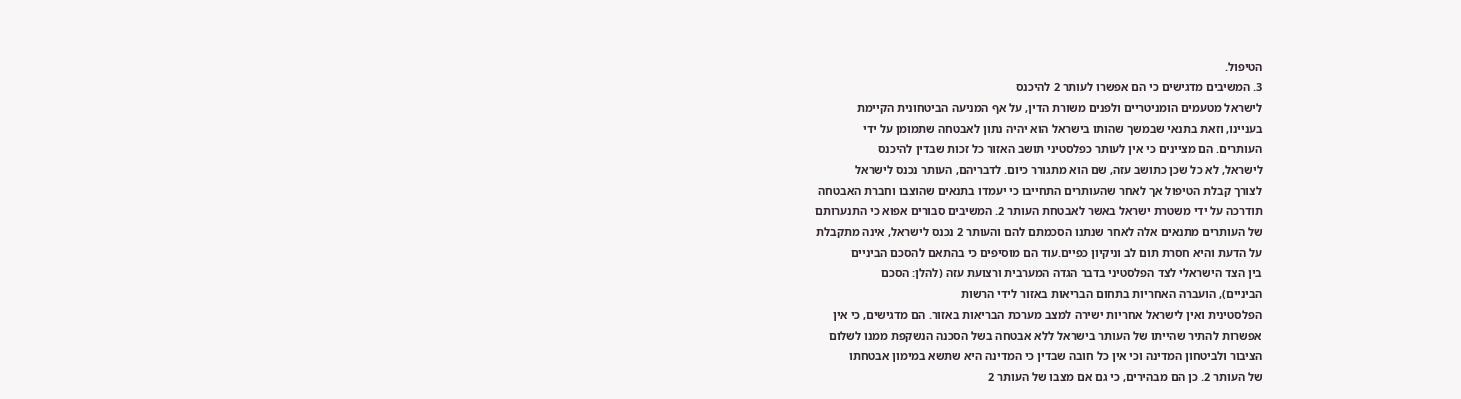הטיפול.
3. המשיבים מדגישים כי הם אפשרו לעותר 2 להיכנס
לישראל מטעמים הומניטריים ולפנים משורת הדין, על אף המניעה הביטחונית הקיימת
בעניינו, וזאת בתנאי שבמשך שהותו בישראל הוא יהיה נתון לאבטחה שתמומן על ידי
העותרים. הם מציינים כי אין לעותר כפלסטיני תושב האזור כל זכות שבדין להיכנס
לישראל, לא כל שכן כתושב עזה, שם הוא מתגורר כיום. לדבריהם, העותר נכנס לישראל
לצורך קבלת הטיפול אך לאחר שהעותרים התחייבו כי יעמדו בתנאים שהוצבו וחברת האבטחה
תודרכה על ידי משטרת ישראל באשר לאבטחת העותר 2. המשיבים סבורים אפוא כי התנערותם
של העותרים מתנאים אלה לאחר שנתנו הסכמתם להם והעותר 2 נכנס לישראל, אינה מתקבלת
על הדעת והיא חסרת תום לב וניקיון כפיים.עוד הם מוסיפים כי בהתאם להסכם הביניים
בין הצד הישראלי לצד הפלסטיני בדבר הגדה המערבית ורצועת עזה (להלן: הסכם
הביניים), הועברה האחריות בתחום הבריאות באזור לידי הרשות
הפלסטינית ואין לישראל אחריות ישירה למצב מערכת הבריאות באזור. הם מדגישים, כי אין
אפשרות להתיר שהייתו של העותר בישראל ללא אבטחה בשל הסכנה הנשקפת ממנו לשלום
הציבור ולביטחון המדינה וכי אין כל חובה שבדין כי המדינה היא שתשא במימון אבטחתו
של העותר 2. כן הם מבהירים, כי גם אם מצבו של העותר 2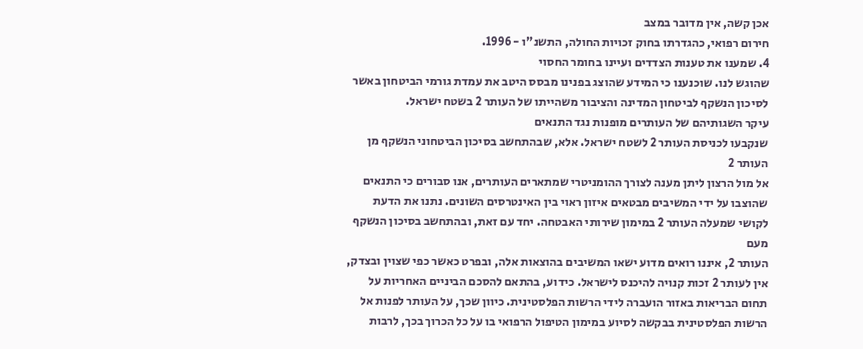אכן קשה, אין מדובר במצב
חירום רפואי, כהגדרתו בחוק זכויות החולה, התשנ"ו - 1996.
4. שמענו את טענות הצדדים ועיינו בחומר החסוי
שהוגש לנו. שוכנענו כי המידע שהוצג בפנינו מבסס היטב את עמדת גורמי הביטחון באשר
לסיכון הנשקף לביטחון המדינה והציבור משהייתו של העותר 2 בשטח ישראל.
עיקר השגותיהם של העותרים מופנות נגד התנאים
שנקבעו לכניסת העותר 2 לשטח ישראל. אלא, שבהתחשב בסיכון הביטחוני הנשקף מן העותר 2
אל מול הרצון ליתן מענה לצורך ההומניטרי שמתארים העותרים, אנו סבורים כי התנאים
שהוצבו על ידי המשיבים מבטאים איזון ראוי בין האינטרסים השונים. נתנו את הדעת
לקושי שמעלה העותר 2 במימון שירותי האבטחה. יחד עם זאת, ובהתחשב בסיכון הנשקף מעם
העותר 2, איננו רואים מדוע ישאו המשיבים בהוצאות אלה, ובפרט כאשר כפי שצוין ובצדק,
אין לעותר 2 זכות קנויה להיכנס לישראל. כידוע, בהתאם להסכם הביניים האחריות על
תחום הבריאות באזור הועברה לידי הרשות הפלסטינית. כיוון שכך, על העותר לפנות אל
הרשות הפלסטינית בבקשה לסיוע במימון הטיפול הרפואי בו על כל הכרוך בכך, לרבות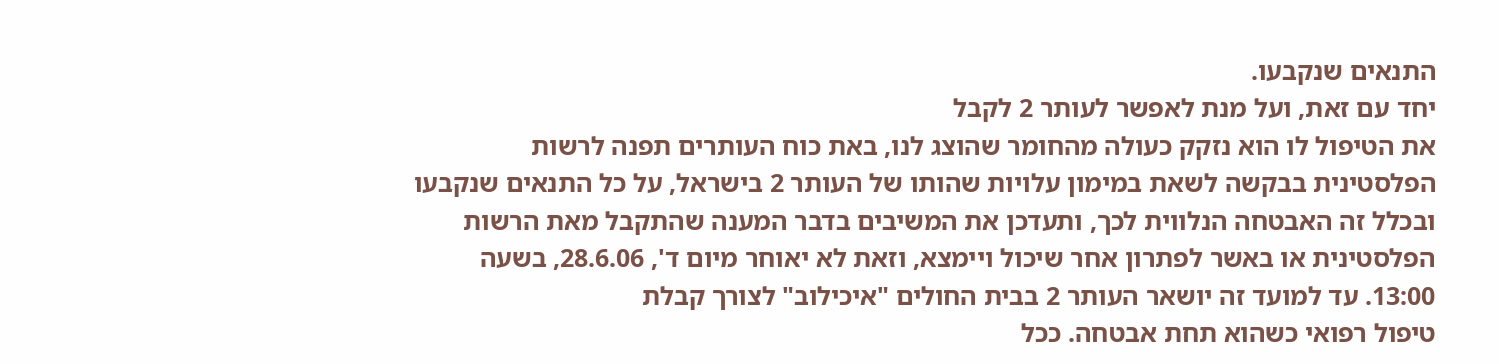התנאים שנקבעו.
יחד עם זאת, ועל מנת לאפשר לעותר 2 לקבל
את הטיפול לו הוא נזקק כעולה מהחומר שהוצג לנו, באת כוח העותרים תפנה לרשות
הפלסטינית בבקשה לשאת במימון עלויות שהותו של העותר 2 בישראל, על כל התנאים שנקבעו
ובכלל זה האבטחה הנלווית לכך, ותעדכן את המשיבים בדבר המענה שהתקבל מאת הרשות
הפלסטינית או באשר לפתרון אחר שיכול ויימצא, וזאת לא יאוחר מיום ד', 28.6.06, בשעה
13:00. עד למועד זה יושאר העותר 2 בבית החולים "איכילוב" לצורך קבלת
טיפול רפואי כשהוא תחת אבטחה. ככל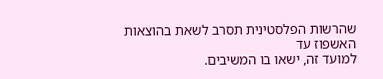שהרשות הפלסטינית תסרב לשאת בהוצאות האשפוז עד
למועד זה, ישאו בו המשיבים.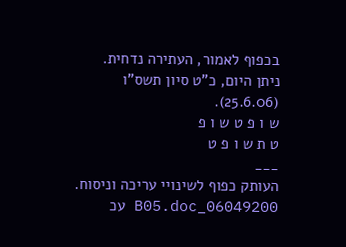בכפוף לאמור, העתירה נדחית.
ניתן היום, כ"ט סיון תשס"ו
(25.6.06).
ש ו פ ט ש ו פ
ט ת ש ו פ ט
___
העותק כפוף לשינויי עריכה וניסוח. 06049200_B05.doc עכ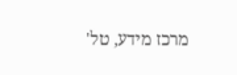מרכז מידע, טל'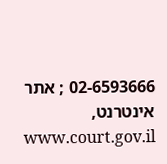02-6593666 ; אתר אינטרנט, www.court.gov.il